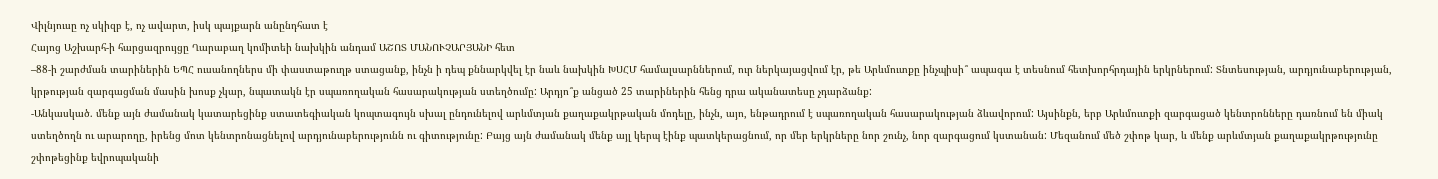Վիլնյուսը ոչ սկիզբ է, ոչ ավարտ, իսկ պայքարն անընդհատ է
Հայոց Աշխարհ-ի հարցազրույցը Ղարաբաղ կոմիտեի նախկին անդամ ԱՇՈՏ ՄԱՆՈՒՉԱՐՅԱՆԻ հետ
–88-ի շարժման տարիներին ԵՊՀ ուսանողներս մի փաստաթուղթ ստացանք, ինչն ի դեպ քննարկվել էր նաև նախկին ԽՍՀՄ համալսարններում, ուր ներկայացվում էր, թե Արևմուտքը ինչպիսի՞ ապագա է տեսնում հետխորհրդային երկրներում: Տնտեսության, արդյունաբերության, կրթության զարգացման մասին խոսք չկար, նպատակն էր սպառողական հասարակության ստեղծումը: Արդյո՞ք անցած 25 տարիներին հենց դրա ականատեսը չդարձանք:
-Անկասկած. մենք այն ժամանակ կատարեցինք ստատեգիական կոպտագույն սխալ ընդունելով արևմտյան քաղաքակրթական մոդելը, ինչն, այո, ենթադրում է սպառողական հասարակության ձևավորում: Այսինքն, երբ Արևմուտքի զարգացած կենտրոնները դառնում են միակ ստեղծողն ու արարողը, իրենց մոտ կենտրոնացնելով արդյունաբերությունն ու գիտությունը: Բայց այն ժամանակ մենք այլ կերպ էինք պատկերացնում, որ մեր երկրները նոր շունչ, նոր զարգացում կստանան: Մեզանում մեծ շփոթ կար, և մենք արևմտյան քաղաքակրթությունը շփոթեցինք եվրոպականի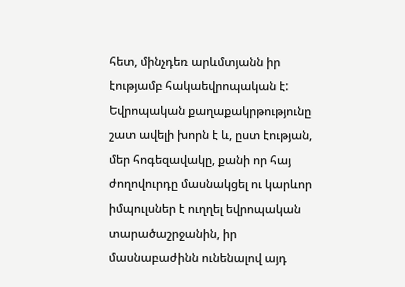հետ, մինչդեռ արևմտյանն իր էությամբ հակաեվրոպական է: Եվրոպական քաղաքակրթությունը շատ ավելի խորն է և, ըստ էության, մեր հոգեզավակը, քանի որ հայ ժողովուրդը մասնակցել ու կարևոր իմպուլսներ է ուղղել եվրոպական տարածաշրջանին, իր մասնաբաժինն ունենալով այդ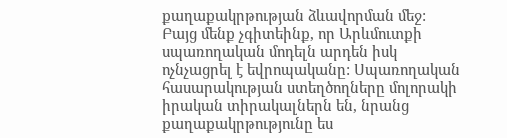քաղաքակրթության ձևավորման մեջ: Բայց մենք չգիտեինք, որ Արևմուտքի սպառողական մոդելն արդեն իսկ ոչնչացրել է եվրոպականը: Սպառողական հասարակության ստեղծողները մոլորակի իրական տիրակալներն են, նրանց քաղաքակրթությունը ես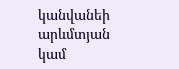կանվանեի արևմտյան կամ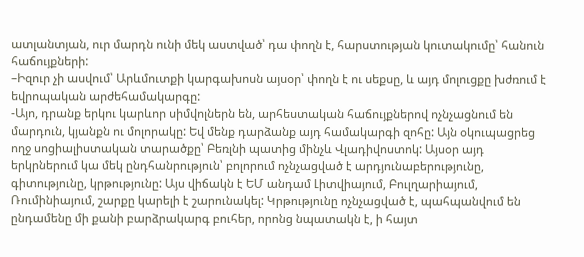ատլանտյան, ուր մարդն ունի մեկ աստված՝ դա փողն է, հարստության կուտակումը՝ հանուն հաճույքների:
–Իզուր չի ասվում՝ Արևմուտքի կարգախոսն այսօր՝ փողն է ու սեքսը, և այդ մոլուցքը խժռում է եվրոպական արժեհամակարգը:
-Այո, դրանք երկու կարևոր սիմվոլներն են, արհեստական հաճույքներով ոչնչացնում են մարդուն, կյանքն ու մոլորակը: Եվ մենք դարձանք այդ համակարգի զոհը: Այն օկուպացրեց ողջ սոցիալիստական տարածքը՝ Բեռլնի պատից մինչև Վլադիվոստոկ: Այսօր այդ երկրներում կա մեկ ընդհանրություն՝ բոլորում ոչնչացված է արդյունաբերությունը, գիտությունը, կրթությունը: Այս վիճակն է ԵՄ անդամ Լիտվիայում, Բուլղարիայում, Ռումինիայում, շարքը կարելի է շարունակել: Կրթությունը ոչնչացված է, պահպանվում են ընդամենը մի քանի բարձրակարգ բուհեր, որոնց նպատակն է, ի հայտ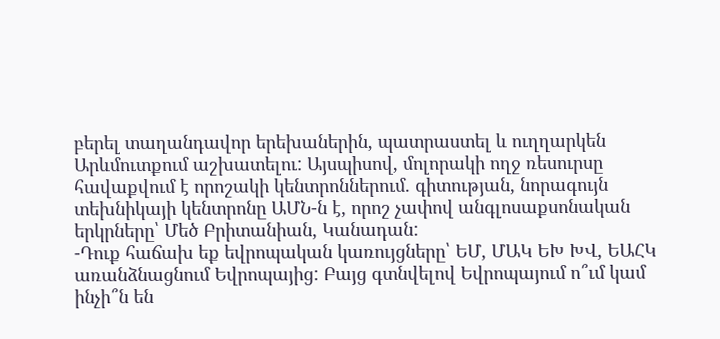բերել տաղանդավոր երեխաներին, պատրաստել և ուղղարկեն Արևմուտքում աշխատելու: Այսպիսով, մոլորակի ողջ ռեսուրսը հավաքվում է որոշակի կենտրոններում. գիտության, նորագույն տեխնիկայի կենտրոնը ԱՄՆ-ն է, որոշ չափով անգլոսաքսոնական երկրները՝ Մեծ Բրիտանիան, Կանադան:
-Դուք հաճախ եք եվրոպական կառույցները՝ ԵՄ, ՄԱԿ ԵԽ ԽՎ, ԵԱՀԿ առանձնացնում Եվրոպայից: Բայց գտնվելով Եվրոպայում ո՞ւմ կամ ինչի՞ն են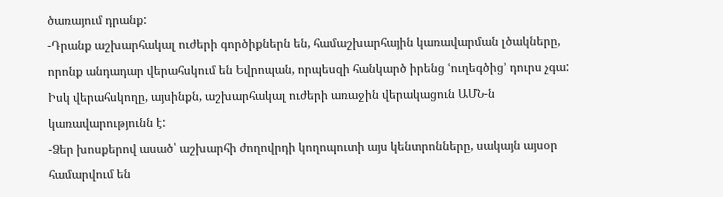ծառայում դրանք:
-Դրանք աշխարհակալ ուժերի գործիքներն են, համաշխարհային կառավարման լծակները, որոնք անդադար վերահսկում են Եվրոպան, որպեսզի հանկարծ իրենց ՙուղեգծից՚ դուրս չգա: Իսկ վերահսկողը, այսինքն, աշխարհակալ ուժերի առաջին վերակացուն ԱՄՆ-ն կառավարությունն է:
-Ձեր խոսքերով ասած՝ աշխարհի ժողովրդի կողոպուտի այս կենտրոնները, սակայն այսօր համարվում են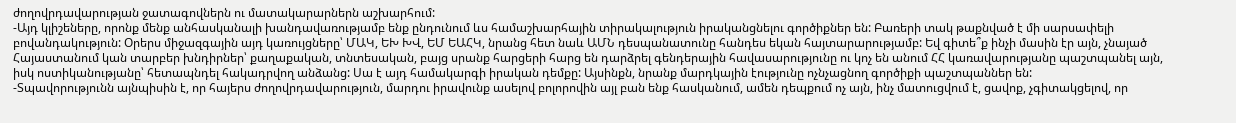ժողովրդավարության ջատագովներն ու մատակարարներն աշխարհում:
-Այդ կլիշեները, որոնք մենք անհասկանալի խանդավառությամբ ենք ընդունում ևս համաշխարհային տիրակալություն իրականցնելու գործիքներ են: Բառերի տակ թաքնված է մի սարսափելի բովանդակություն: Օրերս միջազգային այդ կառույցները՝ ՄԱԿ, ԵԽ ԽՎ, ԵՄ ԵԱՀԿ, նրանց հետ նաև ԱՄՆ դեսպանատունը հանդես եկան հայտարարությամբ: Եվ գիտե՞ք ինչի մասին էր այն, չնայած Հայաստանում կան տարբեր խնդիրներ՝ քաղաքական, տնտեսական, բայց սրանք հարցերի հարց են դարձրել գենդերային հավասարությունը ու կոչ են անում ՀՀ կառավարությանը պաշտպանել այն, իսկ ոստիկանությանը՝ հետապնդել հակադրվող անձանց: Սա է այդ համակարգի իրական դեմքը: Այսինքն, նրանք մարդկային էությունը ոչնչացնող գործիքի պաշտպաններ են:
-Տպավորությունն այնպիսին է, որ հայերս ժողովրդավարություն, մարդու իրավունք ասելով բոլորովին այլ բան ենք հասկանում, ամեն դեպքում ոչ այն, ինչ մատուցվում է, ցավոք, չգիտակցելով, որ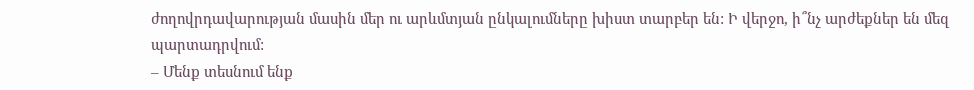ժողովրդավարության մասին մեր ու արևմտյան ընկալումները խիստ տարբեր են: Ի վերջո, ի՞նչ արժեքներ են մեզ պարտադրվում:
– Մենք տեսնում ենք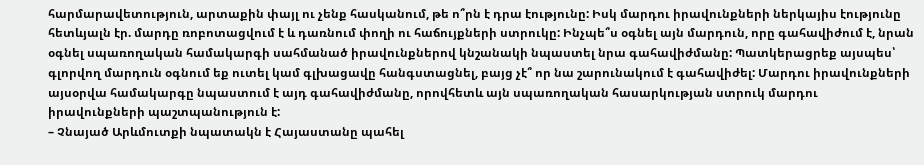հարմարավետություն, արտաքին փայլ ու չենք հասկանում, թե ո՞րն է դրա էությունը: Իսկ մարդու իրավունքների ներկայիս էությունը հետևյալն էր. մարդը ռոբոտացվում է և դառնում փողի ու հաճույքների ստրուկը: Ինչպե՞ս օգնել այն մարդուն, որը գահավիժում է, նրան օգնել սպառողական համակարգի սահմանած իրավունքներով կնշանակի նպաստել նրա գահավիժմանը: Պատկերացրեք այսպես՝ գլորվող մարդուն օգնում եք ուտել կամ գլխացավը հանգստացնել, բայց չէ՞ որ նա շարունակում է գահավիժել: Մարդու իրավունքների այսօրվա համակարգը նպաստում է այդ գահավիժմանը, որովհետև այն սպառողական հասարկության ստրուկ մարդու իրավունքների պաշտպանություն է:
– Չնայած Արևմուտքի նպատակն է Հայաստանը պահել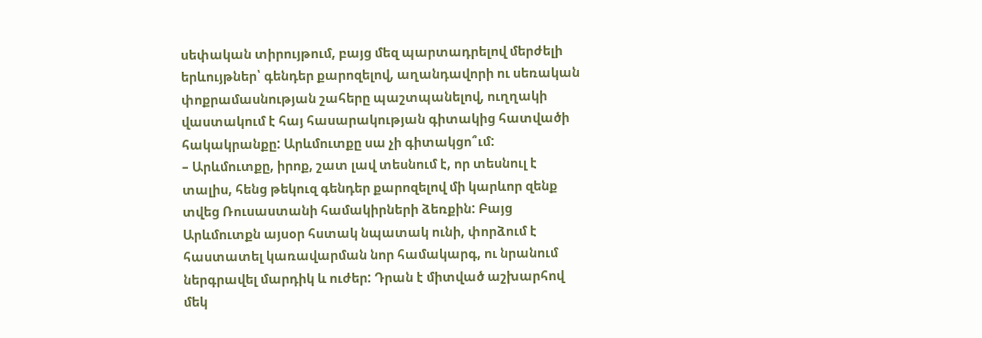սեփական տիրույթում, բայց մեզ պարտադրելով մերժելի երևույթներ՝ գենդեր քարոզելով, աղանդավորի ու սեռական փոքրամասնության շահերը պաշտպանելով, ուղղակի վաստակում է հայ հասարակության գիտակից հատվածի հակակրանքը: Արևմուտքը սա չի գիտակցո՞ւմ:
– Արևմուտքը, իրոք, շատ լավ տեսնում է, որ տեսնուլ է տալիս, հենց թեկուզ գենդեր քարոզելով մի կարևոր զենք տվեց Ռուսաստանի համակիրների ձեռքին: Բայց Արևմուտքն այսօր հստակ նպատակ ունի, փորձում է հաստատել կառավարման նոր համակարգ, ու նրանում ներգրավել մարդիկ և ուժեր: Դրան է միտված աշխարհով մեկ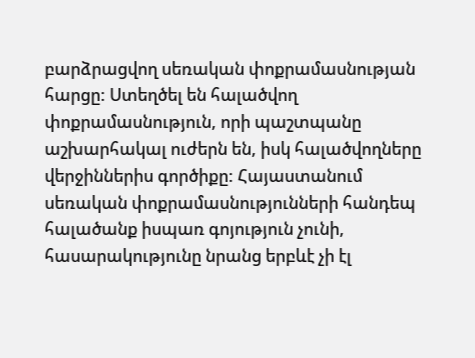բարձրացվող սեռական փոքրամասնության հարցը: Ստեղծել են հալածվող փոքրամասնություն, որի պաշտպանը աշխարհակալ ուժերն են, իսկ հալածվողները վերջիններիս գործիքը: Հայաստանում սեռական փոքրամասնությունների հանդեպ հալածանք իսպառ գոյություն չունի, հասարակությունը նրանց երբևէ չի էլ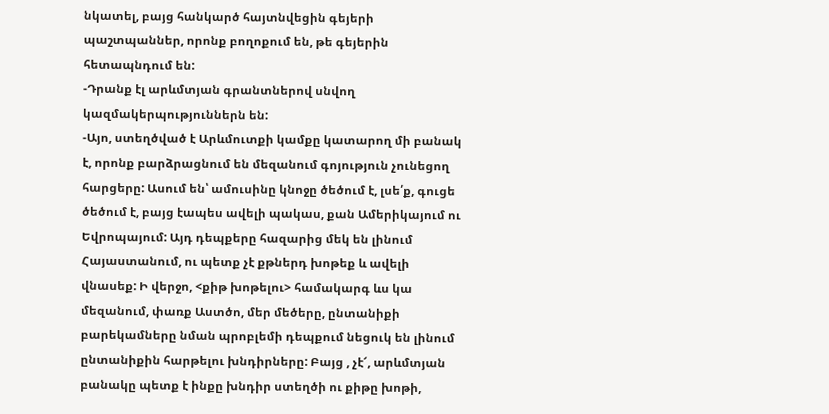նկատել, բայց հանկարծ հայտնվեցին գեյերի պաշտպաններ, որոնք բողոքում են, թե գեյերին հետապնդում են:
-Դրանք էլ արևմտյան գրանտներով սնվող կազմակերպություններն են:
-Այո, ստեղծված է Արևմուտքի կամքը կատարող մի բանակ է, որոնք բարձրացնում են մեզանում գոյություն չունեցող հարցերը: Ասում են՝ ամուսինը կնոջը ծեծում է, լսե՛ք, գուցե ծեծում է, բայց էապես ավելի պակաս, քան Ամերիկայում ու Եվրոպայում: Այդ դեպքերը հազարից մեկ են լինում Հայաստանում, ու պետք չէ քթներդ խոթեք և ավելի վնասեք: Ի վերջո, <քիթ խոթելու> համակարգ ևս կա մեզանում, փառք Աստծո, մեր մեծերը, ընտանիքի բարեկամները նման պրոբլեմի դեպքում նեցուկ են լինում ընտանիքին հարթելու խնդիրները: Բայց , չէ՜, արևմտյան բանակը պետք է ինքը խնդիր ստեղծի ու քիթը խոթի,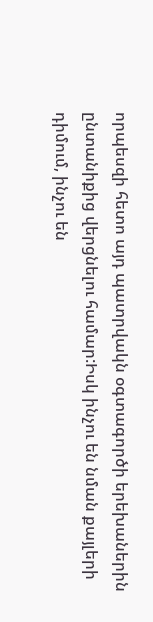որպեսզի հետո այդ պատրվակն օգտագործի երեխաներին ընտանիքից վերցնելու համար:Իսկ ինչու են նման քայլերի դիմում, ինչու են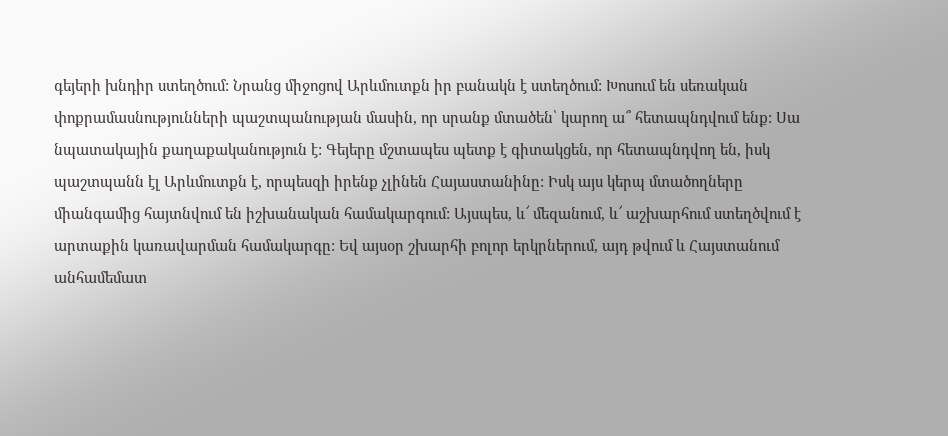գեյերի խնդիր ստեղծում: Նրանց միջոցով Արևմուտքն իր բանակն է ստեղծում: Խոսում են սեռական փոքրամասնությունների պաշտպանության մասին, որ սրանք մտածեն՝ կարող ա՞ հետապնդվում ենք: Սա նպատակային քաղաքականություն է: Գեյերը մշտապես պետք է գիտակցեն, որ հետապնդվող են, իսկ պաշտպանն էլ Արևմուտքն է, որպեսզի իրենք չլինեն Հայաստանինը: Իսկ այս կերպ մտածողները միանգամից հայտնվում են իշխանական համակարգում: Այսպես, և՜ մեզանում, և՜ աշխարհում ստեղծվում է արտաքին կառավարման համակարգը: Եվ այսօր շխարհի բոլոր երկրներում, այդ թվում և Հայստանում անհամեմատ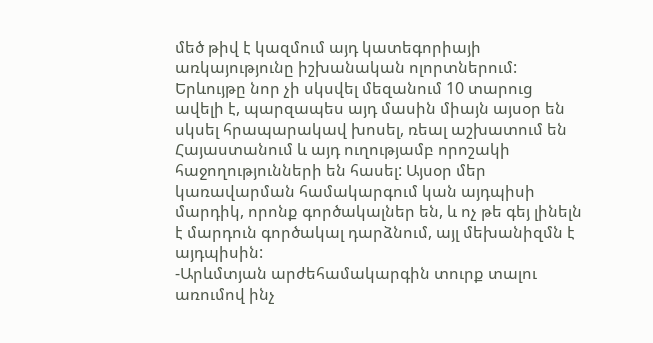մեծ թիվ է կազմում այդ կատեգորիայի առկայությունը իշխանական ոլորտներում: Երևույթը նոր չի սկսվել մեզանում 10 տարուց ավելի է, պարզապես այդ մասին միայն այսօր են սկսել հրապարակավ խոսել, ռեալ աշխատում են Հայաստանում և այդ ուղությամբ որոշակի հաջողությունների են հասել: Այսօր մեր կառավարման համակարգում կան այդպիսի մարդիկ, որոնք գործակալներ են, և ոչ թե գեյ լինելն է մարդուն գործակալ դարձնում, այլ մեխանիզմն է այդպիսին:
-Արևմտյան արժեհամակարգին տուրք տալու առումով ինչ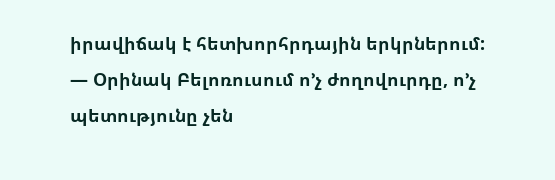իրավիճակ է հետխորհրդային երկրներում:
— Օրինակ Բելոռուսում ո’չ ժողովուրդը, ո’չ պետությունը չեն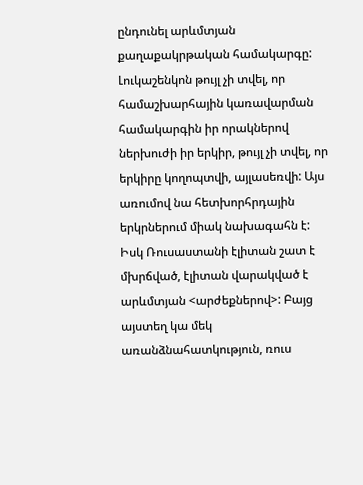ընդունել արևմտյան քաղաքակրթական համակարգը: Լուկաշենկոն թույլ չի տվել, որ համաշխարհային կառավարման համակարգին իր որակներով ներխուժի իր երկիր, թույլ չի տվել, որ երկիրը կողոպտվի, այլասեռվի: Այս առումով նա հետխորհրդային երկրներում միակ նախագահն է: Իսկ Ռուսաստանի էլիտան շատ է մխրճված, էլիտան վարակված է արևմտյան <արժեքներով>: Բայց այստեղ կա մեկ առանձնահատկություն, ռուս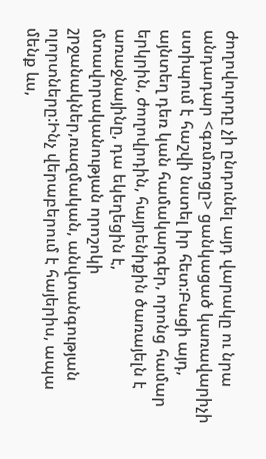ժողովուրդը չի ընդունել այդ վարակը ու նրա անդադար <գռմռոցը> ցանկացած կառավարիչի ստիպում է հաշվի նստել իր հետ:Բացի այդ, այնտեղ դեռ կան համակարգեր, որոնց համար երկրին, ժողովրդին, հայրենիքին ծառայելն է առաջնայինը, դա եկեղեցին է, մտավորականության որոշոկի շրջանակներ,ռազմական, անվտանգության ոլորտները:Ինչ վերաբերում է հայերիս, ապա մենք ևս,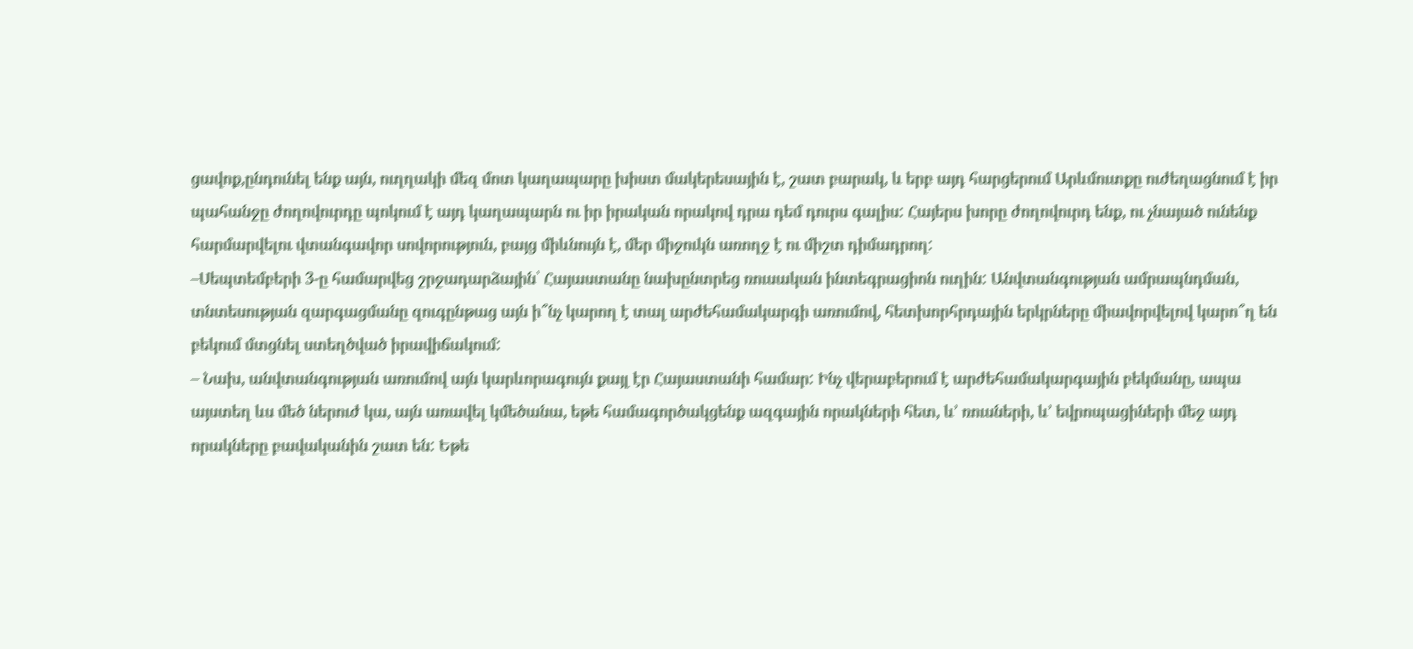ցավոք,ընդունել ենք այն, ուղղակի մեզ մոտ կաղապարը խիստ մակերեսային է, շատ բարակ, և երբ այդ հարցերում Արևմուտքը ուժեղացնում է իր պահանջը ժողովուրդը պոկում է այդ կաղապարն ու իր իրական որակով դրա դեմ դուրս գալիս: Հայերս խորը ժողովուրդ ենք, ու չնայած ունենք հարմարվելու վտանգավոր սովորություն, բայց միևնույն է, մեր միջուկն առողջ է ու միշտ դիմադրող:
–Սեպտեմբերի 3-ը համարվեց շրջադարձային՝ Հայաստանը նախընտրեց ռուսական ինտեգրացիոն ուղին: Անվտանգության ամրապնդման, տնտեսության զարգացմանը զուգընթաց այն ի՞նչ կարող է տալ արժեհամակարգի առումով, հետխորհրդային երկրները միավորվելով կարո՞ղ են բեկում մտցնել ստեղծված իրավիճակում:
– Նախ, անվտանգության առումով այն կարևորագույն քայլ էր Հայաստանի համար: Ինչ վերաբերում է արժեհամակարգային բեկմանը, ապա այստեղ ևս մեծ ներուժ կա, այն առավել կմեծանա, եթե համագործակցենք ազգային որակների հետ, և’ ռուսների, և’ եվրոպացիների մեջ այդ որակները բավականին շատ են: Եթե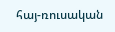հայ-ռուսական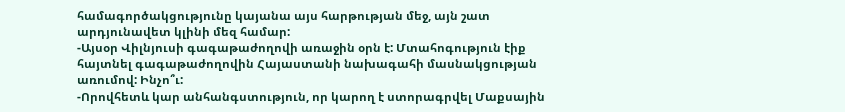համագործակցությունը կայանա այս հարթության մեջ, այն շատ արդյունավետ կլինի մեզ համար:
-Այսօր Վիլնյուսի գագաթաժողովի առաջին օրն է: Մտահոգություն էիք հայտնել գագաթաժողովին Հայաստանի նախագահի մասնակցության առումով: Ինչո՞ւ:
-Որովհետև կար անհանգստություն, որ կարող է ստորագրվել Մաքսային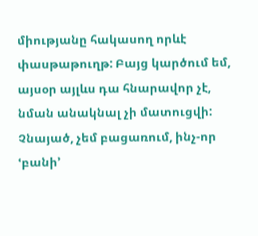միությանը հակասող որևէ փասթաթուղթ: Բայց կարծում եմ, այսօր այլևս դա հնարավոր չէ, նման անակնալ չի մատուցվի: Չնայած, չեմ բացառում, ինչ-որ ՙբանի՚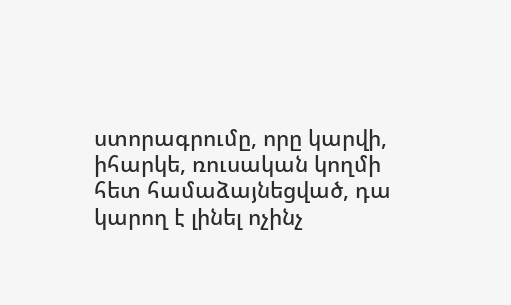ստորագրումը, որը կարվի, իհարկե, ռուսական կողմի հետ համաձայնեցված, դա կարող է լինել ոչինչ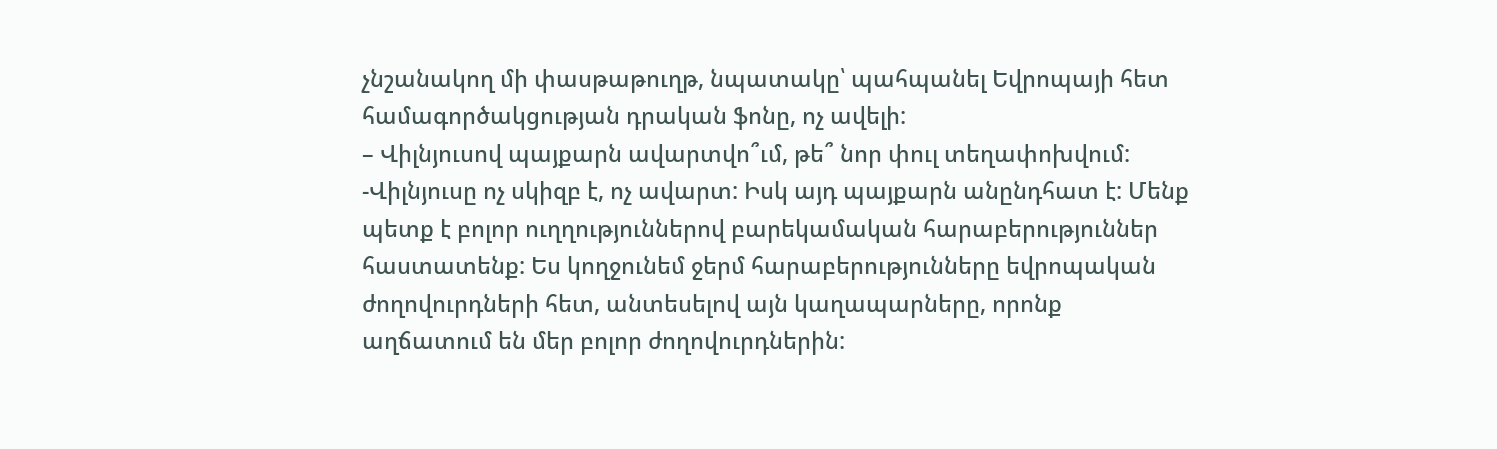չնշանակող մի փասթաթուղթ, նպատակը՝ պահպանել Եվրոպայի հետ համագործակցության դրական ֆոնը, ոչ ավելի:
– Վիլնյուսով պայքարն ավարտվո՞ւմ, թե՞ նոր փուլ տեղափոխվում:
-Վիլնյուսը ոչ սկիզբ է, ոչ ավարտ: Իսկ այդ պայքարն անընդհատ է: Մենք պետք է բոլոր ուղղություններով բարեկամական հարաբերություններ հաստատենք: Ես կողջունեմ ջերմ հարաբերությունները եվրոպական ժողովուրդների հետ, անտեսելով այն կաղապարները, որոնք աղճատում են մեր բոլոր ժողովուրդներին: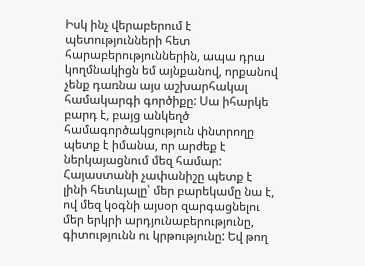Իսկ ինչ վերաբերում է պետությունների հետ հարաբերություններին, ապա դրա կողմնակիցն եմ այնքանով, որքանով չենք դառնա այս աշխարհակալ համակարգի գործիքը: Սա իհարկե բարդ է, բայց անկեղծ համագործակցություն փնտրողը պետք է իմանա, որ արժեք է ներկայացնում մեզ համար: Հայաստանի չափանիշը պետք է լինի հետևյալը՝ մեր բարեկամը նա է, ով մեզ կօգնի այսօր զարգացնելու մեր երկրի արդյունաբերությունը, գիտությունն ու կրթությունը: Եվ թող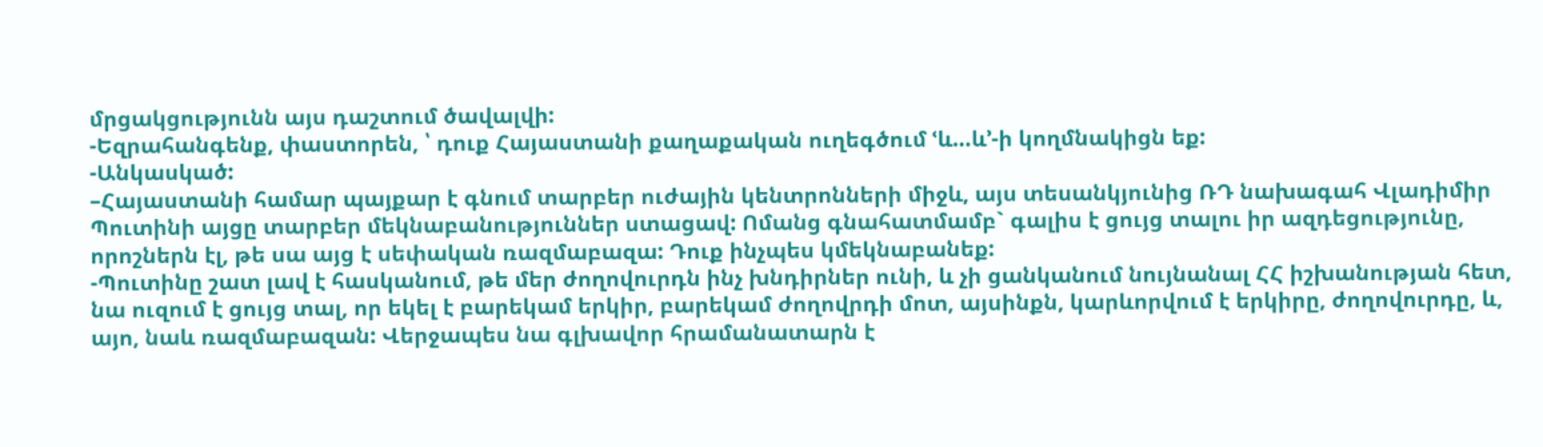մրցակցությունն այս դաշտում ծավալվի:
-Եզրահանգենք, փաստորեն, ՝ դուք Հայաստանի քաղաքական ուղեգծում ՙև…և՚-ի կողմնակիցն եք:
-Անկասկած:
–Հայաստանի համար պայքար է գնում տարբեր ուժային կենտրոնների միջև, այս տեսանկյունից ՌԴ նախագահ Վլադիմիր Պուտինի այցը տարբեր մեկնաբանություններ ստացավ: Ոմանց գնահատմամբ` գալիս է ցույց տալու իր ազդեցությունը, որոշներն էլ, թե սա այց է սեփական ռազմաբազա: Դուք ինչպես կմեկնաբանեք:
-Պուտինը շատ լավ է հասկանում, թե մեր ժողովուրդն ինչ խնդիրներ ունի, և չի ցանկանում նույնանալ ՀՀ իշխանության հետ, նա ուզում է ցույց տալ, որ եկել է բարեկամ երկիր, բարեկամ ժողովրդի մոտ, այսինքն, կարևորվում է երկիրը, ժողովուրդը, և, այո, նաև ռազմաբազան: Վերջապես նա գլխավոր հրամանատարն է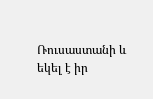Ռուսաստանի և եկել է իր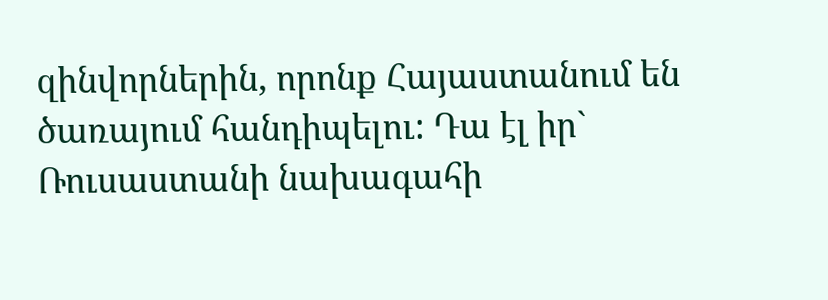զինվորներին, որոնք Հայաստանում են ծառայում հանդիպելու: Դա էլ իր` Ռուսաստանի նախագահի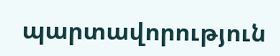պարտավորություն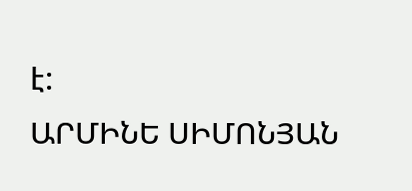է:
ԱՐՄԻՆԵ ՍԻՄՈՆՅԱՆ